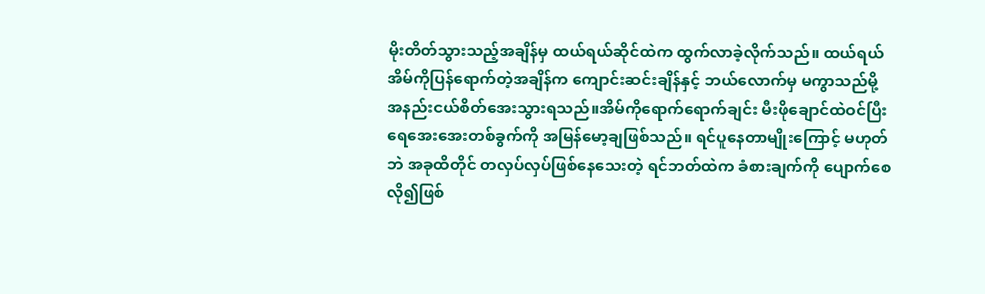မိုးတိတ်သွားသည့်အချိန်မှ ထယ်ရယ်ဆိုင်ထဲက ထွက်လာခဲ့လိုက်သည်။ ထယ်ရယ်အိမ်ကိုပြန်ရောက်တဲ့အချိန်က ကျောင်းဆင်းချိန်နှင့် ဘယ်လောက်မှ မကွာသည်မို့ အနည်းငယ်စိတ်အေးသွားရသည်။အိမ်ကိုရောက်ရောက်ချင်း မီးဖိုချောင်ထဲဝင်ပြီး ရေအေးအေးတစ်ခွက်ကို အမြန်မော့ချဖြစ်သည်။ ရင်ပူနေတာမျိုးကြောင့် မဟုတ်ဘဲ အခုထိတိုင် တလှပ်လှပ်ဖြစ်နေသေးတဲ့ ရင်ဘတ်ထဲက ခံစားချက်ကို ပျောက်စေလို၍ဖြစ်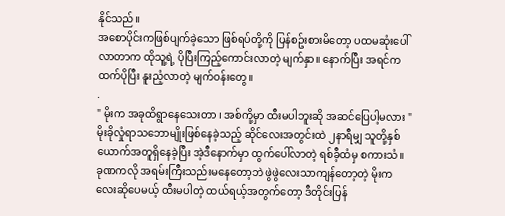နိုင်သည်။
အစောပိုင်းကဖြစ်ပျက်ခဲ့သော ဖြစ်ရပ်တို့ကို ပြန်စဥ်းစားမိတော့ ပထမဆုံးပေါ်လာတာက ထိုသူ့ရဲ့ ပိုပြီးကြည့်ကောင်းလာတဲ့ မျက်နှာ။ နောက်ပြီး အရင်ကထက်ပိုပြီး နူးညံ့လာတဲ့ မျက်ဝန်းတွေ။
.
" မိုးက အခုထိရွာနေသေးတာ ၊ အစ်ကို့မှာ ထီးမပါဘူးဆို အဆင်ပြေပါ့မလား "
မိုးခိုလှုံရာသဘောမျိုးဖြစ်နေခဲ့သည့် ဆိုင်လေးအတွင်းထဲ ၂နာရီမျှ သူတို့နှစ်ယောက်အတူရှိနေခဲ့ပြီး အဲ့ဒီနောက်မှာ ထွက်ပေါ်လာတဲ့ ရစ်ခီ့ထံမှ စကားသံ။
ခုဏကလို အရမ်းကြီးသည်းမနေတော့ဘဲ ဖွဲဖွဲလေးသာကျန်တော့တဲ့ မိုးကလေးဆိုပေမယ့် ထီးမပါတဲ့ ထယ်ရယ့်အတွက်တော့ ဒီတိုင်းပြန်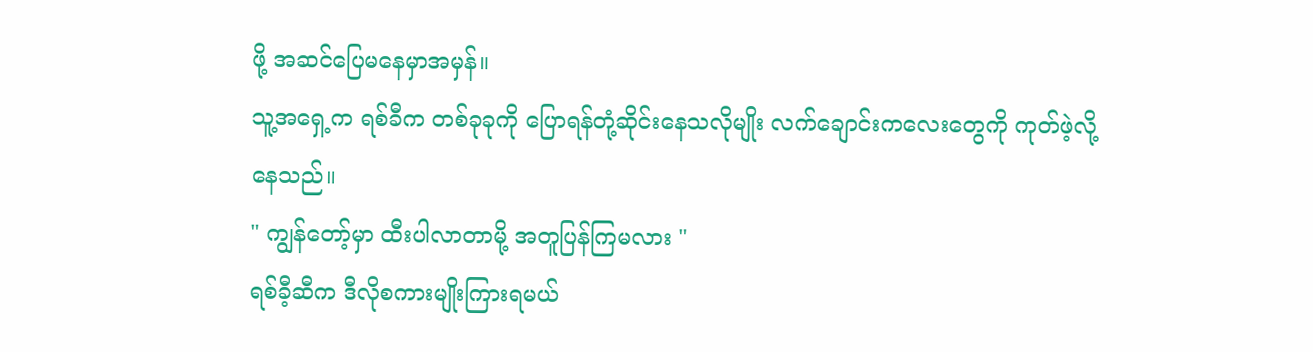ဖို့ အဆင်ပြေမနေမှာအမှန်။
သူ့အရှေ့က ရစ်ခီက တစ်ခုခုကို ပြောရန်တုံ့ဆိုင်းနေသလိုမျိုး လက်ချောင်းကလေးတွေကို ကုတ်ဖဲ့လို့နေသည်။
" ကျွန်တော့်မှာ ထီးပါလာတာမို့ အတူပြန်ကြမလား "
ရစ်ခီ့ဆီက ဒီလိုစကားမျိုးကြားရမယ်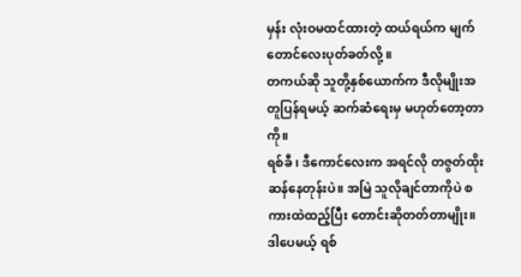မှန်း လုံးဝမထင်ထားတဲ့ ထယ်ရယ်က မျက်တောင်လေးပုတ်ခတ်လို့ ။
တကယ်ဆို သူတို့နှစ်ယောက်က ဒီလိုမျိုးအတူပြန်ရမယ့် ဆက်ဆံရေးမှ မဟုတ်တော့တာကို။
ရစ်ခီ ၊ ဒီကောင်လေးက အရင်လို တဇွတ်ထိုးဆန်နေတုန်းပဲ။ အမြဲ သူလိုချင်တာကိုပဲ စကားထဲထည့်ပြီး တောင်းဆိုတတ်တာမျိုး။
ဒါပေမယ့် ရစ်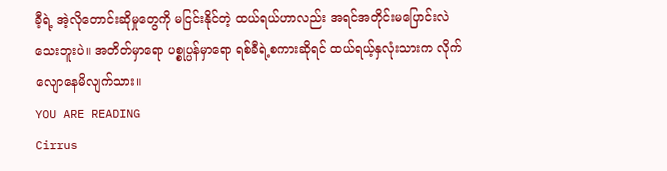ခီ့ရဲ့ အဲ့လိုတောင်းဆိုမှုတွေကို မငြင်းနိုင်တဲ့ ထယ်ရယ်ဟာလည်း အရင်အတိုင်းမပြောင်းလဲသေးဘူးပဲ။ အတိတ်မှာရော ပစ္စုပ္ပန်မှာရော ရစ်ခီရဲ့စကားဆိုရင် ထယ်ရယ့်နှလုံးသားက လိုက်လျောနေမိလျက်သား။
YOU ARE READING
Cirrus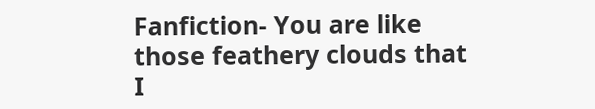Fanfiction- You are like those feathery clouds that I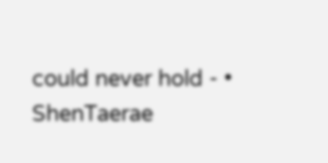could never hold - • ShenTaerae